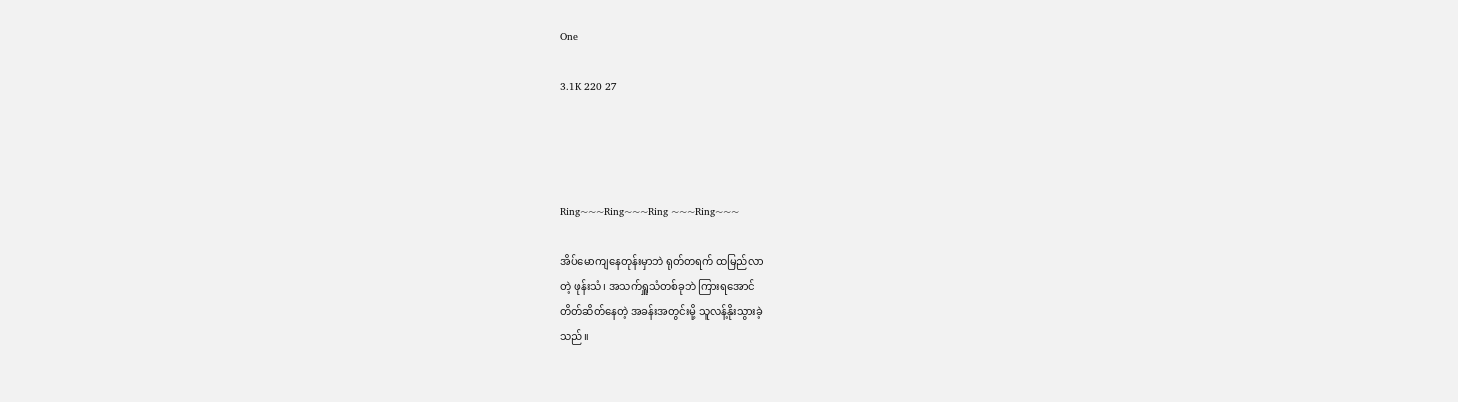One

3.1K 220 27




Ring~~~Ring~~~Ring ~~~Ring~~~

အိပ်မောကျနေတုန်းမှာဘဲ ရုတ်တရက် ထမြည်လာ
တဲ့ ဖုန်းသံ၊ အသက်ရှူသံတစ်ခုဘဲ ကြားရအောင်
တိတ်ဆိတ်နေတဲ့ အခန်းအတွင်းမို့ သူလန့်နိုးသွားခဲ့
သည်။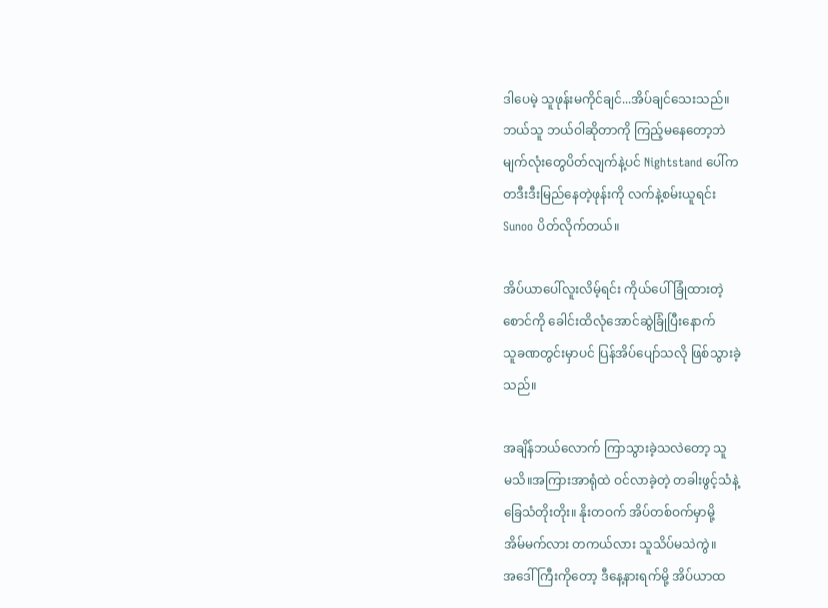ဒါပေမဲ့ သူဖုန်းမကိုင်ချင်...အိပ်ချင်သေးသည်။
ဘယ်သူ ဘယ်ဝါဆိုတာကို ကြည့်မနေတော့ဘဲ
မျက်လုံးတွေပိတ်လျက်နဲ့ပင် Nightstand ပေါ်က
တဒီးဒီးမြည်နေတဲ့ဖုန်းကို လက်နဲ့စမ်းယူရင်း
Sunoo ပိတ်လိုက်တယ်။

အိပ်ယာပေါ်လူးလိမ့်ရင်း ကိုယ်ပေါ်ခြုံထားတဲ့
စောင်ကို ခေါင်းထိလုံအောင်ဆွဲခြုံပြီးနောက်
သူခဏတွင်းမှာပင် ပြန်အိပ်ပျော်သလို ဖြစ်သွားခဲ့
သည်။

အချိန်ဘယ်လောက် ကြာသွားခဲ့သလဲတော့ သူ
မသိ။အကြားအာရုံထဲ ဝင်လာခဲ့တဲ့ တခါးဖွင့်သံနဲ့
ခြေသံတိုးတိုး။ နိုးတဝက် အိပ်တစ်ဝက်မှာမို့
အိမ်မက်လား တကယ်လား သူသိပ်မသဲကွဲ။
အဒေါ်ကြီးကိုတော့ ဒီနေ့နားရက်မို့ အိပ်ယာထ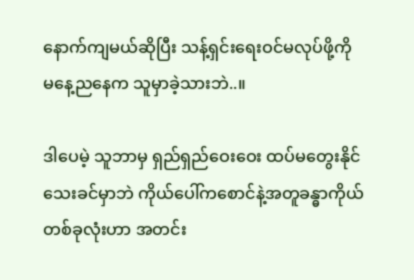နောက်ကျမယ်ဆိုပြီး သန့်ရှင်းရေးဝင်မလုပ်ဖို့ကို
မနေ့ညနေက သူမှာခဲ့သားဘဲ..။

ဒါပေမဲ့ သူဘာမှ ရှည်ရှည်ဝေးဝေး ထပ်မတွေးနိုင်
သေးခင်မှာဘဲ ကိုယ်ပေါ်ကစောင်နဲ့အတူခန္ဓာကိုယ်
တစ်ခုလုံးဟာ အတင်း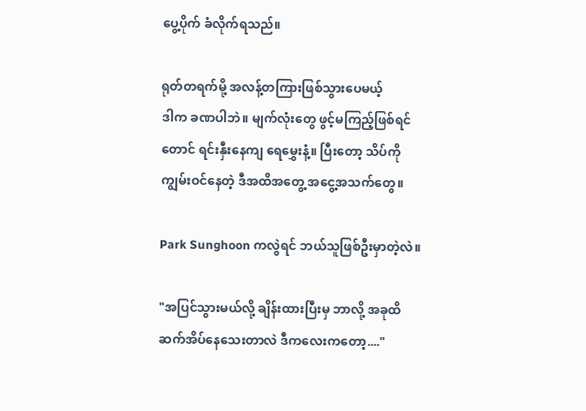ပွေ့ပိုက် ခံလိုက်ရသည်။

ရုတ်တရက်မို့ အလန့်တကြားဖြစ်သွားပေမယ့်
ဒါက ခဏပါဘဲ။ မျက်လုံးတွေ ဖွင့်မကြည့်ဖြစ်ရင်
တောင် ရင်းနှီးနေကျ ရေမွှေးနံ့။ ပြီးတော့ သိပ်ကို
ကျွမ်းဝင်နေတဲ့ ဒီအထိအတွေ့ အငွေ့အသက်တွေ။

Park Sunghoon ကလွဲရင် ဘယ်သူဖြစ်ဦးမှာတဲ့လဲ။

"အပြင်သွားမယ်လို့ ချိန်းထားပြီးမှ ဘာလို့ အခုထိ
ဆက်အိပ်နေသေးတာလဲ ဒီကလေးကတော့...."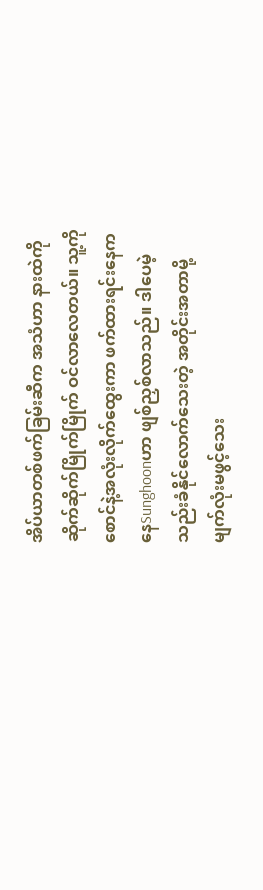အိပ်ယာတစ်ဖက်ခြမ်းဆီက အသံဟာ နားထဲကို
ဆိုက်ဆိုက်မြိုက်မြိုက် ဝင်လာလေတယ်။ သူ့ကို
စောင်နဲ့အလုံးလိုက်ထွေးကာ ဖက်ထားရင်းနေက
နေSunghoonဟာ ဖျစ်ညှစ်လာသည်။ ဒါပေမဲ့
သည်းခံနိုင်လောက်သေးတဲ့ အတိုင်းအတာမို့
မျက်လုံးမဖွင့်သေး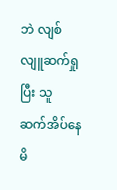ဘဲ လျစ်လျူဆက်ရှုပြီး သူ
ဆက်အိပ်နေမိ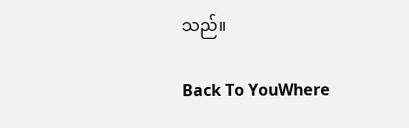သည်။

Back To YouWhere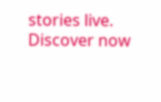stories live. Discover now